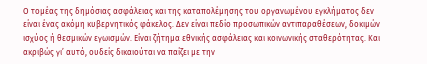Ο τομέας της δημόσιας ασφάλειας και της καταπολέμησης του οργανωμένου εγκλήματος δεν είναι ένας ακόμη κυβερνητικός φάκελος. Δεν είναι πεδίο προσωπικών αντιπαραθέσεων, δοκιμών ισχύος ή θεσμικών εγωισμών. Είναι ζήτημα εθνικής ασφάλειας και κοινωνικής σταθερότητας. Και ακριβώς γι’ αυτό, ουδείς δικαιούται να παίζει με την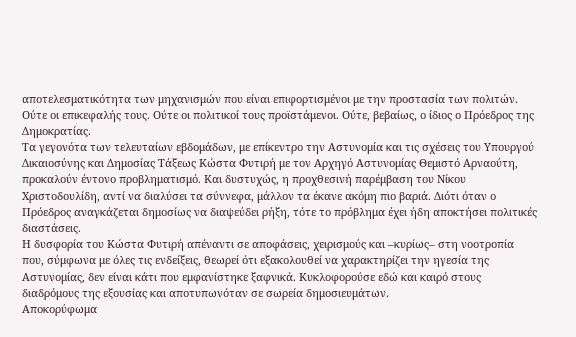αποτελεσματικότητα των μηχανισμών που είναι επιφορτισμένοι με την προστασία των πολιτών. Ούτε οι επικεφαλής τους. Ούτε οι πολιτικοί τους προϊστάμενοι. Ούτε, βεβαίως, ο ίδιος ο Πρόεδρος της Δημοκρατίας.
Τα γεγονότα των τελευταίων εβδομάδων, με επίκεντρο την Αστυνομία και τις σχέσεις του Υπουργού Δικαιοσύνης και Δημοσίας Τάξεως Κώστα Φυτιρή με τον Αρχηγό Αστυνομίας Θεμιστό Αρναούτη, προκαλούν έντονο προβληματισμό. Και δυστυχώς, η προχθεσινή παρέμβαση του Νίκου Χριστοδουλίδη, αντί να διαλύσει τα σύννεφα, μάλλον τα έκανε ακόμη πιο βαριά. Διότι όταν ο Πρόεδρος αναγκάζεται δημοσίως να διαψεύδει ρήξη, τότε το πρόβλημα έχει ήδη αποκτήσει πολιτικές διαστάσεις.
Η δυσφορία του Κώστα Φυτιρή απέναντι σε αποφάσεις, χειρισμούς και –κυρίως– στη νοοτροπία που, σύμφωνα με όλες τις ενδείξεις, θεωρεί ότι εξακολουθεί να χαρακτηρίζει την ηγεσία της Αστυνομίας, δεν είναι κάτι που εμφανίστηκε ξαφνικά. Κυκλοφορούσε εδώ και καιρό στους διαδρόμους της εξουσίας και αποτυπωνόταν σε σωρεία δημοσιευμάτων.
Αποκορύφωμα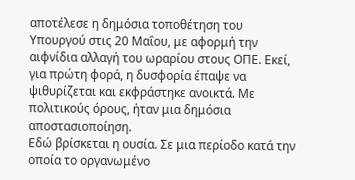αποτέλεσε η δημόσια τοποθέτηση του Υπουργού στις 20 Μαΐου, με αφορμή την αιφνίδια αλλαγή του ωραρίου στους ΟΠΕ. Εκεί, για πρώτη φορά, η δυσφορία έπαψε να ψιθυρίζεται και εκφράστηκε ανοικτά. Με πολιτικούς όρους, ήταν μια δημόσια αποστασιοποίηση.
Εδώ βρίσκεται η ουσία. Σε μια περίοδο κατά την οποία το οργανωμένο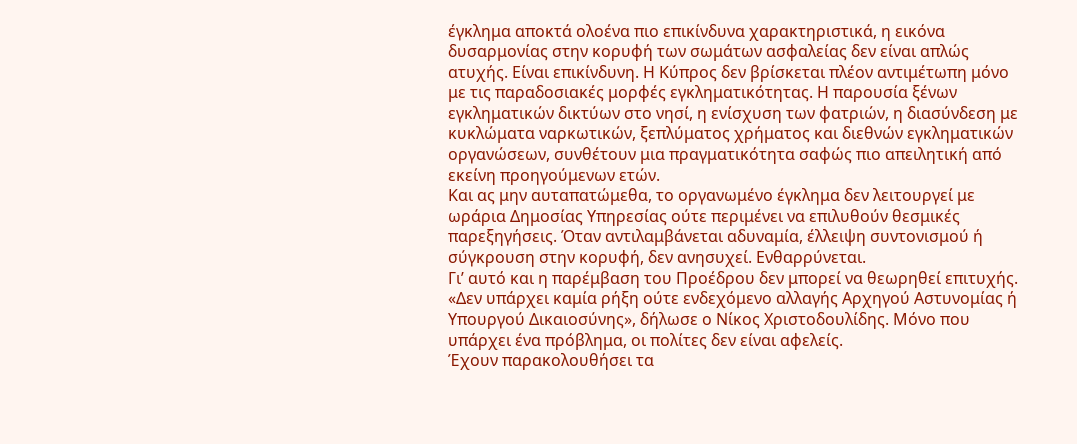έγκλημα αποκτά ολοένα πιο επικίνδυνα χαρακτηριστικά, η εικόνα δυσαρμονίας στην κορυφή των σωμάτων ασφαλείας δεν είναι απλώς ατυχής. Είναι επικίνδυνη. Η Κύπρος δεν βρίσκεται πλέον αντιμέτωπη μόνο με τις παραδοσιακές μορφές εγκληματικότητας. Η παρουσία ξένων εγκληματικών δικτύων στο νησί, η ενίσχυση των φατριών, η διασύνδεση με κυκλώματα ναρκωτικών, ξεπλύματος χρήματος και διεθνών εγκληματικών οργανώσεων, συνθέτουν μια πραγματικότητα σαφώς πιο απειλητική από εκείνη προηγούμενων ετών.
Και ας μην αυταπατώμεθα, το οργανωμένο έγκλημα δεν λειτουργεί με ωράρια Δημοσίας Υπηρεσίας ούτε περιμένει να επιλυθούν θεσμικές παρεξηγήσεις. Όταν αντιλαμβάνεται αδυναμία, έλλειψη συντονισμού ή σύγκρουση στην κορυφή, δεν ανησυχεί. Ενθαρρύνεται.
Γι’ αυτό και η παρέμβαση του Προέδρου δεν μπορεί να θεωρηθεί επιτυχής. «Δεν υπάρχει καμία ρήξη ούτε ενδεχόμενο αλλαγής Αρχηγού Αστυνομίας ή Υπουργού Δικαιοσύνης», δήλωσε ο Νίκος Χριστοδουλίδης. Μόνο που υπάρχει ένα πρόβλημα, οι πολίτες δεν είναι αφελείς.
Έχουν παρακολουθήσει τα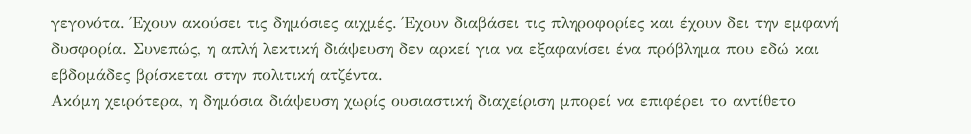γεγονότα. Έχουν ακούσει τις δημόσιες αιχμές. Έχουν διαβάσει τις πληροφορίες και έχουν δει την εμφανή δυσφορία. Συνεπώς, η απλή λεκτική διάψευση δεν αρκεί για να εξαφανίσει ένα πρόβλημα που εδώ και εβδομάδες βρίσκεται στην πολιτική ατζέντα.
Ακόμη χειρότερα, η δημόσια διάψευση χωρίς ουσιαστική διαχείριση μπορεί να επιφέρει το αντίθετο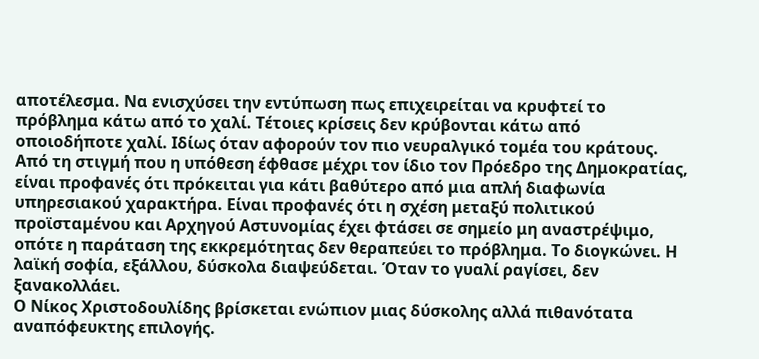αποτέλεσμα. Να ενισχύσει την εντύπωση πως επιχειρείται να κρυφτεί το πρόβλημα κάτω από το χαλί. Τέτοιες κρίσεις δεν κρύβονται κάτω από οποιοδήποτε χαλί. Ιδίως όταν αφορούν τον πιο νευραλγικό τομέα του κράτους.
Από τη στιγμή που η υπόθεση έφθασε μέχρι τον ίδιο τον Πρόεδρο της Δημοκρατίας, είναι προφανές ότι πρόκειται για κάτι βαθύτερο από μια απλή διαφωνία υπηρεσιακού χαρακτήρα. Είναι προφανές ότι η σχέση μεταξύ πολιτικού προϊσταμένου και Αρχηγού Αστυνομίας έχει φτάσει σε σημείο μη αναστρέψιμο, οπότε η παράταση της εκκρεμότητας δεν θεραπεύει το πρόβλημα. Το διογκώνει. Η λαϊκή σοφία, εξάλλου, δύσκολα διαψεύδεται. Όταν το γυαλί ραγίσει, δεν ξανακολλάει.
Ο Νίκος Χριστοδουλίδης βρίσκεται ενώπιον μιας δύσκολης αλλά πιθανότατα αναπόφευκτης επιλογής.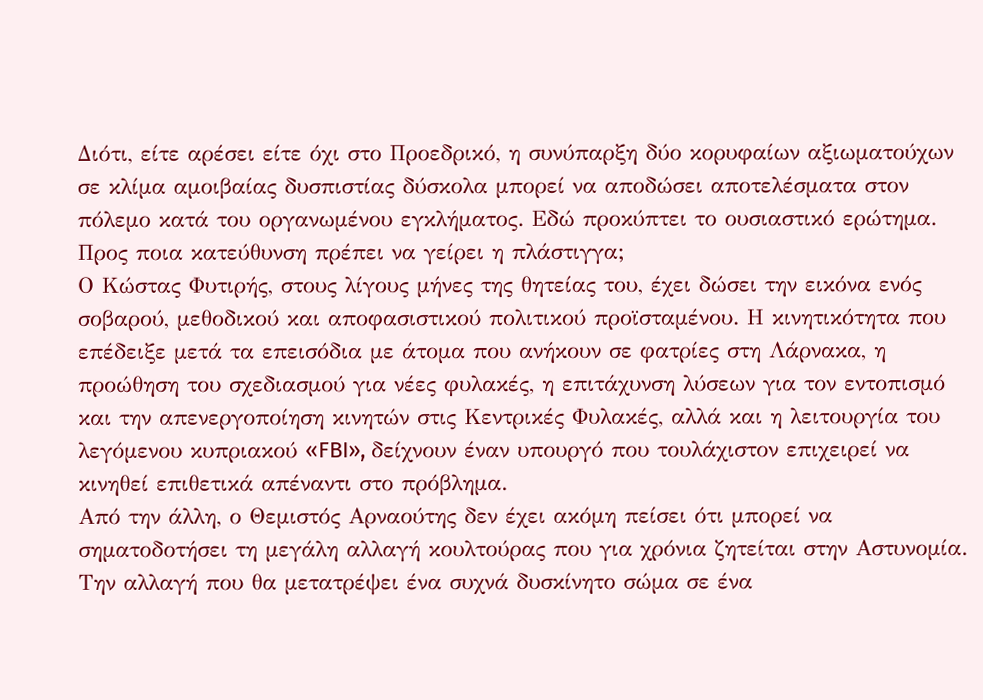Διότι, είτε αρέσει είτε όχι στο Προεδρικό, η συνύπαρξη δύο κορυφαίων αξιωματούχων σε κλίμα αμοιβαίας δυσπιστίας δύσκολα μπορεί να αποδώσει αποτελέσματα στον πόλεμο κατά του οργανωμένου εγκλήματος. Εδώ προκύπτει το ουσιαστικό ερώτημα. Προς ποια κατεύθυνση πρέπει να γείρει η πλάστιγγα;
Ο Κώστας Φυτιρής, στους λίγους μήνες της θητείας του, έχει δώσει την εικόνα ενός σοβαρού, μεθοδικού και αποφασιστικού πολιτικού προϊσταμένου. Η κινητικότητα που επέδειξε μετά τα επεισόδια με άτομα που ανήκουν σε φατρίες στη Λάρνακα, η προώθηση του σχεδιασμού για νέες φυλακές, η επιτάχυνση λύσεων για τον εντοπισμό και την απενεργοποίηση κινητών στις Κεντρικές Φυλακές, αλλά και η λειτουργία του λεγόμενου κυπριακού «FBI», δείχνουν έναν υπουργό που τουλάχιστον επιχειρεί να κινηθεί επιθετικά απέναντι στο πρόβλημα.
Από την άλλη, ο Θεμιστός Αρναούτης δεν έχει ακόμη πείσει ότι μπορεί να σηματοδοτήσει τη μεγάλη αλλαγή κουλτούρας που για χρόνια ζητείται στην Αστυνομία. Την αλλαγή που θα μετατρέψει ένα συχνά δυσκίνητο σώμα σε ένα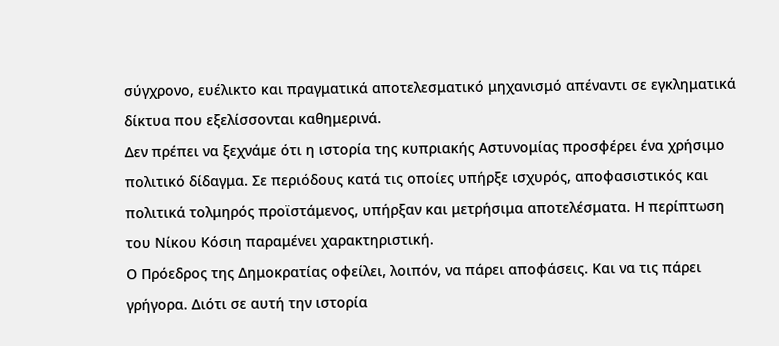σύγχρονο, ευέλικτο και πραγματικά αποτελεσματικό μηχανισμό απέναντι σε εγκληματικά δίκτυα που εξελίσσονται καθημερινά.
Δεν πρέπει να ξεχνάμε ότι η ιστορία της κυπριακής Αστυνομίας προσφέρει ένα χρήσιμο πολιτικό δίδαγμα. Σε περιόδους κατά τις οποίες υπήρξε ισχυρός, αποφασιστικός και πολιτικά τολμηρός προϊστάμενος, υπήρξαν και μετρήσιμα αποτελέσματα. Η περίπτωση του Νίκου Κόσιη παραμένει χαρακτηριστική.
Ο Πρόεδρος της Δημοκρατίας οφείλει, λοιπόν, να πάρει αποφάσεις. Και να τις πάρει γρήγορα. Διότι σε αυτή την ιστορία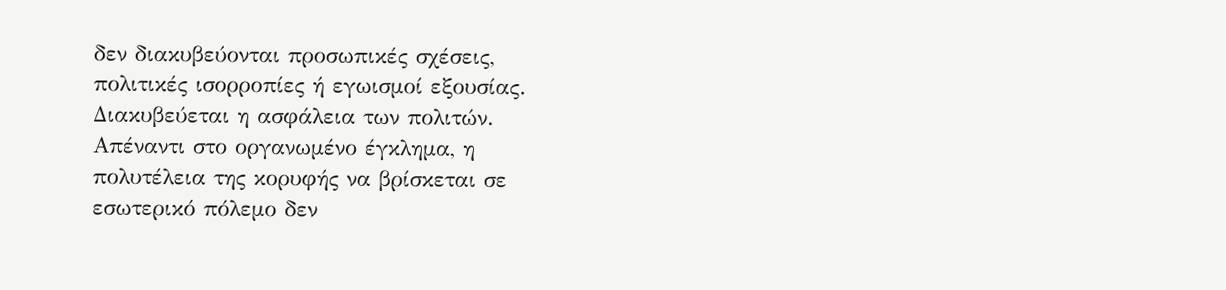δεν διακυβεύονται προσωπικές σχέσεις, πολιτικές ισορροπίες ή εγωισμοί εξουσίας. Διακυβεύεται η ασφάλεια των πολιτών. Απέναντι στο οργανωμένο έγκλημα, η πολυτέλεια της κορυφής να βρίσκεται σε εσωτερικό πόλεμο δεν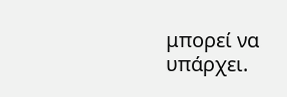μπορεί να υπάρχει.